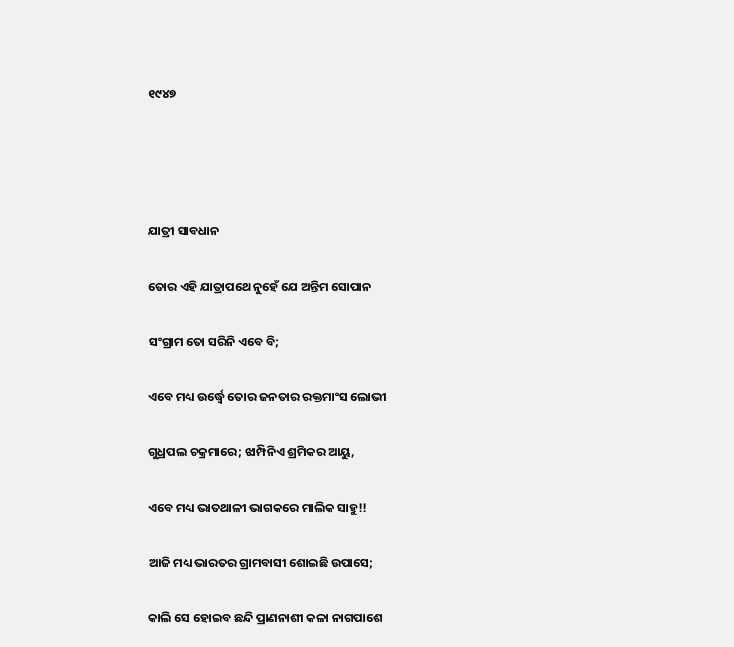୧୯୪୭




ଯାତ୍ରୀ ସାବଧାନ

ତୋର ଏହି ଯାତ୍ରାପଥେ ନୁହେଁ ଯେ ଅନ୍ତିମ ସୋପାନ

ସଂଗ୍ରାମ ତୋ ସରିନି ଏବେ ବି;

ଏବେ ମଧ୍ୟ ଉର୍ଦ୍ଧ୍ବେ ତୋର ଜନତାର ରକ୍ତମାଂସ ଲୋଭୀ

ଗୁଧ୍ରପଲ ଚକ୍ରମାରେ; ଝାମ୍ପିନିଏ ଶ୍ରମିକର ଆୟୁ,

ଏବେ ମଧ୍ୟ ଭାତଥାଳୀ ଭାଗକରେ ମାଲିକ ସାହୁ!!

ଆଜି ମଧ୍ୟ ଭାରତର ଗ୍ରାମବାସୀ ଶୋଇଛି ଉପାସେ;

କାଲି ସେ ହୋଇବ ଛନ୍ଦି ପ୍ରାଣନାଶୀ କଳା ନାଗପାଶେ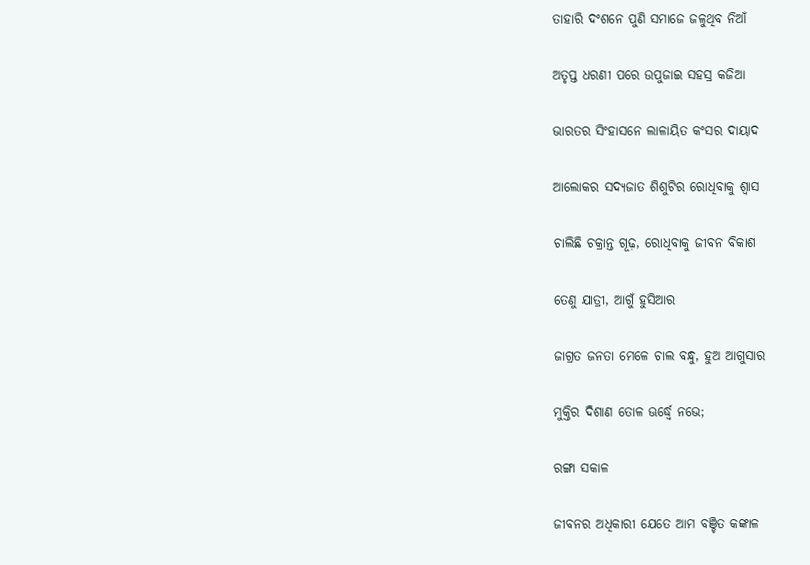ତାହାରି ଦଂଶନେ ପୁଣି ସମାଜେ ଜଳୁଥିବ ନିଆଁ

ଅତୃପ୍ତ ଧରଣୀ ପରେ ଉପୁଜାଇ ସହସ୍ର କଜିଆ

ଭାରତର ସିଂହାସନେ ଲାଳାୟିତ କଂସର ଦାୟାଦ

ଆଲୋକର ସଦ୍ୟଜାତ ଶିଶୁଟିର ରୋଧିବାକୁ ଶ୍ବାସ

ଚାଲିଛି ଚକ୍ରାନ୍ତ ଗୂଢ଼, ରୋଧିବାକୁ ଜୀବନ ବିକାଶ

ତେଣୁ ଯାତ୍ରୀ, ଆଗୁଁ ହୁସିଆର

ଜାଗ୍ରତ ଜନତା ମେଳେ ଚାଲ ବନ୍ଧୁ, ହୁଅ ଆଗୁସାର

ମୁକ୍ତିର ଦିଶାଣ ତୋଳ ଊର୍ଦ୍ଧ୍ବେ ନଭେ;

ରଙ୍ଗା ସକାଳ

ଜୀବନର ଅଧିକାରୀ ଯେତେ ଆମ ବଞ୍ଚିତ କଙ୍କାଳ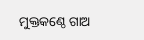ମୁକ୍ତକଣ୍ଠେ ଗାଅ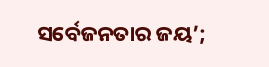ସର୍ବେଜନତାର ଜୟ’;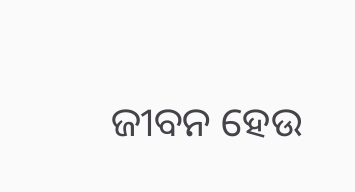ଜୀବନ ହେଉ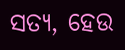ସତ୍ୟ, ହେଉ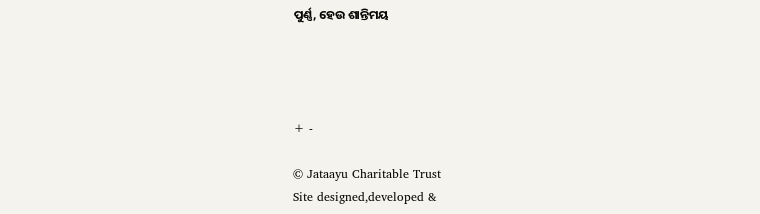ପୁର୍ଣ୍ଣ, ହେଉ ଶାନ୍ତିମୟ




+ -

© Jataayu Charitable Trust
Site designed,developed &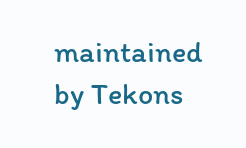maintained by Tekons